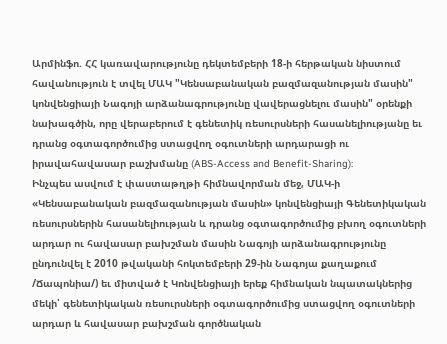Արմինֆո. ՀՀ կառավարությունը դեկտեմբերի 18-ի հերթական նիստում հավանություն է տվել ՄԱԿ "Կենսաբանական բազմազանության մասին" կոնվենցիայի Նագոյի արձանագրությունը վավերացնելու մասին" օրենքի նախագծին, որը վերաբերում է գենետիկ ռեսուրսների հասանելիությանը եւ դրանց օգտագործումից ստացվող օգուտների արդարացի ու իրավահավասար բաշխմանը (ABS-Access and Benefit-Sharing):
Ինչպես ասվում է փաստաթղթի հիմնավորման մեջ, ՄԱԿ-ի «Կենսաբանական բազմազանության մասին» կոնվենցիայի Գենետիկական ռեսուրսներին հասանելիության և դրանց օգտագործումից բխող օգուտների արդար ու հավասար բախշման մասին Նագոյի արձանագրությունը ընդունվել է 2010 թվականի հոկտեմբերի 29-ին Նագոյա քաղաքում /Ճապոնիա/) եւ միտված է Կոնվենցիայի երեք հիմնական նպատակներից մեկի՝ գենետիկական ռեսուրսների օգտագործումից ստացվող օգուտների արդար և հավասար բախշման գործնական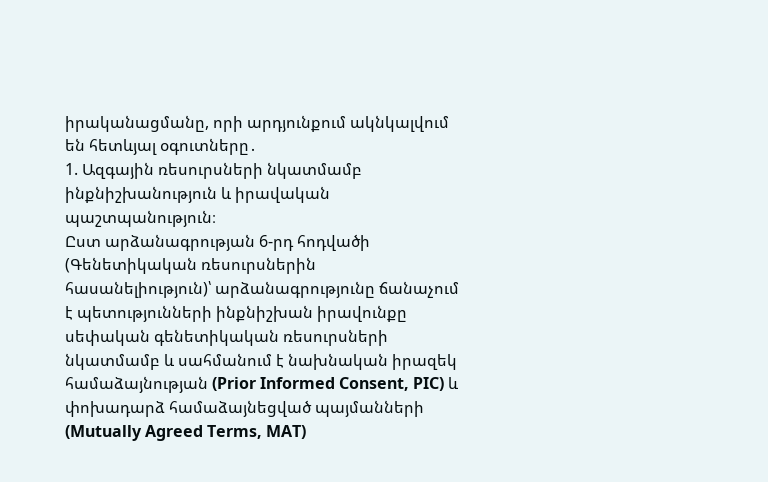իրականացմանը, որի արդյունքում ակնկալվում են հետևյալ օգուտները․
1. Ազգային ռեսուրսների նկատմամբ ինքնիշխանություն և իրավական պաշտպանություն։
Ըստ արձանագրության 6-րդ հոդվածի (Գենետիկական ռեսուրսներին հասանելիություն)՝ արձանագրությունը ճանաչում է պետությունների ինքնիշխան իրավունքը սեփական գենետիկական ռեսուրսների նկատմամբ և սահմանում է նախնական իրազեկ համաձայնության (Prior Informed Consent, PIC) և փոխադարձ համաձայնեցված պայմանների (Mutually Agreed Terms, MAT)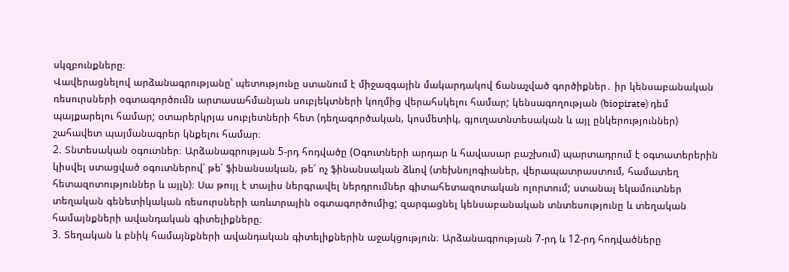սկզբունքները։
Վավերացնելով արձանագրությանը՝ պետությունը ստանում է միջազգային մակարդակով ճանաչված գործիքներ․ իր կենսաբանական ռեսուրսների օգտագործումն արտասահմանյան սուբյեկտների կողմից վերահսկելու համար; կենսագողության (biopirate) դեմ պայքարելու համար; օտարերկրյա սուբյետների հետ (դեղագործական, կոսմետիկ, գյուղատնտեսական և այլ ընկերություններ) շահավետ պայմանագրեր կնքելու համար։
2. Տնտեսական օգուտներ։ Արձանագրության 5-րդ հոդվածը (Օգուտների արդար և հավասար բաշխում) պարտադրում է օգտատերերին կիսվել ստացված օգուտներով՝ թե՛ ֆինանսական, թե՛ ոչ ֆինանսական ձևով (տեխնոլոգիաներ, վերապատրաստում, համատեղ հետազոտություններ և այլն)։ Սա թույլ է տալիս ներգրավել ներդրումներ գիտահետազոտական ոլորտում; ստանալ եկամուտներ տեղական գենետիկական ռեսուրսների առևտրային օգտագործումից; զարգացնել կենսաբանական տնտեսությունը և տեղական համայնքների ավանդական գիտելիքները։
3. Տեղական և բնիկ համայնքների ավանդական գիտելիքներին աջակցություն։ Արձանագրության 7-րդ և 12-րդ հոդվածները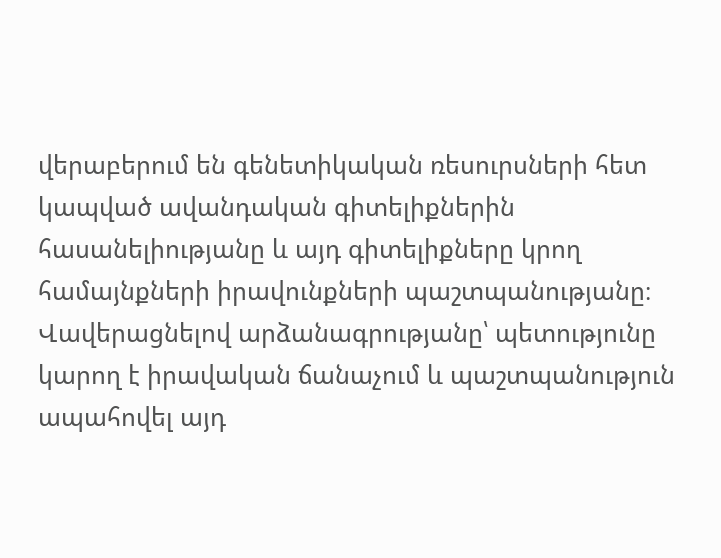վերաբերում են գենետիկական ռեսուրսների հետ կապված ավանդական գիտելիքներին հասանելիությանը և այդ գիտելիքները կրող համայնքների իրավունքների պաշտպանությանը։ Վավերացնելով արձանագրությանը՝ պետությունը կարող է իրավական ճանաչում և պաշտպանություն ապահովել այդ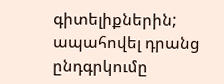գիտելիքներին; ապահովել դրանց ընդգրկումը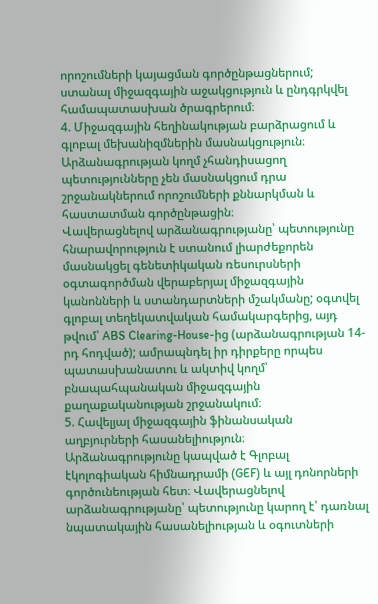որոշումների կայացման գործընթացներում; ստանալ միջազգային աջակցություն և ընդգրկվել համապատասխան ծրագրերում։
4. Միջազգային հեղինակության բարձրացում և գլոբալ մեխանիզմներին մասնակցություն։
Արձանագրության կողմ չհանդիսացող պետությունները չեն մասնակցում դրա շրջանակներում որոշումների քննարկման և հաստատման գործընթացին։
Վավերացնելով արձանագրությանը՝ պետությունը հնարավորություն է ստանում լիարժեքորեն մասնակցել գենետիկական ռեսուրսների օգտագործման վերաբերյալ միջազգային կանոնների և ստանդարտների մշակմանը; օգտվել գլոբալ տեղեկատվական համակարգերից, այդ թվում՝ ABS Clearing-House-ից (արձանագրության 14-րդ հոդված); ամրապնդել իր դիրքերը որպես պատասխանատու և ակտիվ կողմ՝ բնապահպանական միջազգային քաղաքականության շրջանակում։
5. Հավելյալ միջազգային ֆինանսական աղբյուրների հասանելիություն։
Արձանագրությունը կապված է Գլոբալ էկոլոգիական հիմնադրամի (GEF) և այլ դոնորների գործունեության հետ։ Վավերացնելով արձանագրությանը՝ պետությունը կարող է՝ դառնալ նպատակային հասանելիության և օգուտների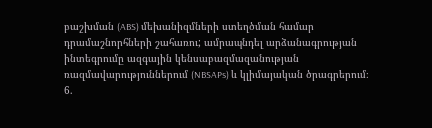բաշխման (ABS) մեխանիզմների ստեղծման համար դրամաշնորհների շահառու; ամրապնդել արձանագրության ինտեգրումը ազգային կենսաբազմազանության ռազմավարություններում (NBSAPs) և կլիմայական ծրագրերում։
6.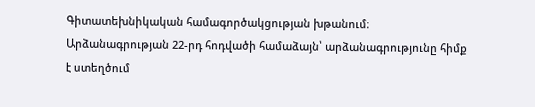Գիտատեխնիկական համագործակցության խթանում։ Արձանագրության 22-րդ հոդվածի համաձայն՝ արձանագրությունը հիմք է ստեղծում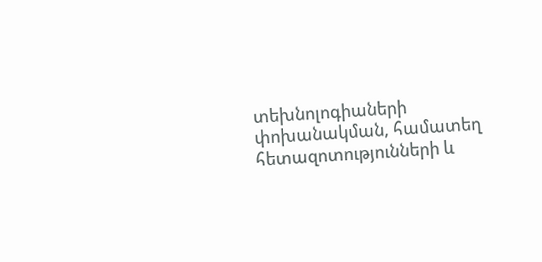տեխնոլոգիաների փոխանակման, համատեղ հետազոտությունների և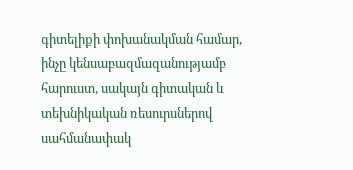գիտելիքի փոխանակման համար, ինչը կենսաբազմազանությամբ հարուստ, սակայն գիտական և տեխնիկական ռեսուրսներով սահմանափակ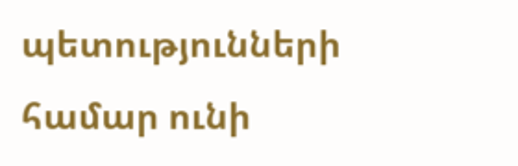պետությունների համար ունի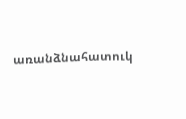առանձնահատուկ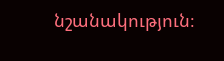նշանակություն։